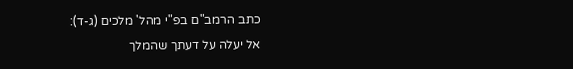כתב הרמב"ם בפ"י מהל' מלכים (ג-ד):
אל יעלה על דעתך שהמלך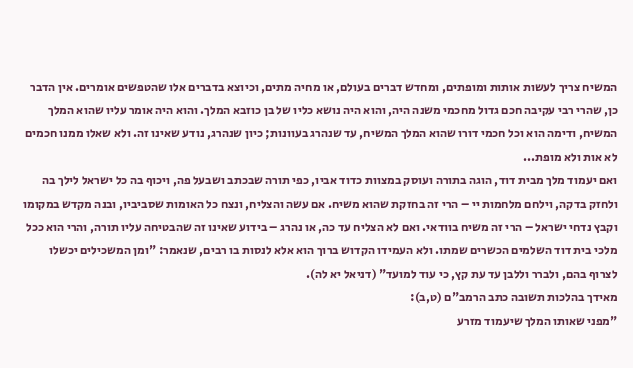המשיח צריך לעשות אותות ומופתים, ומחדש דברים בעולם, או מחיה מתים, וכיוצא בדברים אלו שהטפשים אומרים. אין הדבר כן, שהרי רבי עקיבה חכם גדול מחכמי משנה היה, והוא היה נושא כליו של בן כוזבא המלך. והוא היה אומר עליו שהוא המלך המשיח, ודימה הוא וכל חכמי דורו שהוא המלך המשיח, עד שנהרג בעוונות; כיון שנהרג, נודע שאינו זה. ולא שאלו ממנו חכמים לא אות ולא מופת...
ואם יעמוד מלך מבית דוד, הוגה בתורה ועוסק במצוות כדוד אביו, כפי תורה שבכתב ושבעל פה, ויכוף בה כל ישראל לילך בה ולחזק בדקה, וילחם מלחמות יי – הרי זה בחזקת שהוא משיח. אם עשה והצליח, ונצח כל האומות שסביביו, ובנה מקדש במקומו וקבץ נדחי ישראל – הרי זה משיח בוודאי. ואם לא הצליח עד כה, או נהרג – בידוע שאינו זה שהבטיחה עליו תורה, והרי הוא ככל מלכי בית דוד השלמים הכשרים שמתו. ולא העמידו הקדוש ברוך הוא אלא לנסות בו רבים, שנאמר: "ומן המשכילים יכשלו לצרוף בהם, ולברר וללבן עד עת קץ, כי עוד למועד" (דניאל יא לה).
מאידך בהלכות תשובה כתב הרמב"ם (ט,ב):
"מפני שאותו המלך שיעמוד מזרע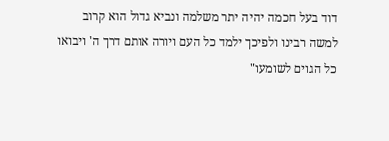דוד בעל חכמה יהיה יתר משלמה ונביא גדול הוא קרוב למשה רבינו ולפיכך ילמד כל העם ויורה אותם דרך ה' ויבואו כל הגוים לשומעו"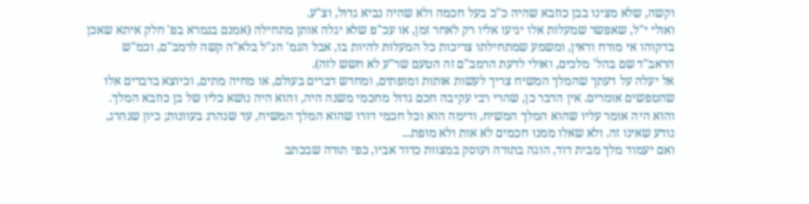וקשה, שלא מצינו בבן כוזבא שהיה כ"כ בעל חכמה ולא שהיה נביא גדול, וצ"ע.
ואולי י"ל, שאפשר שמעלות אלו יגיעו אליו רק לאחר זמן, או עכ"פ שלא יגלה אותן מתחילה (אמנם בגמרא בפ' חלק איתא שאכן בדקוהו אי מורח ודאין, ומשמע שמתחילתו צריכות כל המעלות להיות בו, אבל הגמ' הנ"ל בלא"ה קשה לרמב"ם, וכמ"ש הראב"ד שם בהל' מלכים, ואולי לדעת הרמב"ם זה הטעם שר"ע לא חשש לזה).
אל יעלה על דעתך שהמלך המשיח צריך לעשות אותות ומופתים, ומחדש דברים בעולם, או מחיה מתים, וכיוצא בדברים אלו שהטפשים אומרים. אין הדבר כן, שהרי רבי עקיבה חכם גדול מחכמי משנה היה, והוא היה נושא כליו של בן כוזבא המלך. והוא היה אומר עליו שהוא המלך המשיח, ודימה הוא וכל חכמי דורו שהוא המלך המשיח, עד שנהרג בעוונות; כיון שנהרג, נודע שאינו זה. ולא שאלו ממנו חכמים לא אות ולא מופת...
ואם יעמוד מלך מבית דוד, הוגה בתורה ועוסק במצוות כדוד אביו, כפי תורה שבכתב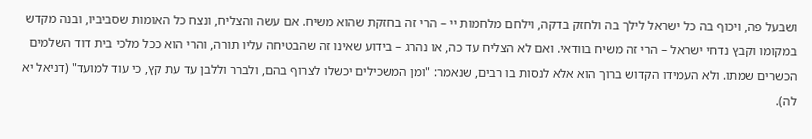ושבעל פה, ויכוף בה כל ישראל לילך בה ולחזק בדקה, וילחם מלחמות יי – הרי זה בחזקת שהוא משיח. אם עשה והצליח, ונצח כל האומות שסביביו, ובנה מקדש במקומו וקבץ נדחי ישראל – הרי זה משיח בוודאי. ואם לא הצליח עד כה, או נהרג – בידוע שאינו זה שהבטיחה עליו תורה, והרי הוא ככל מלכי בית דוד השלמים הכשרים שמתו. ולא העמידו הקדוש ברוך הוא אלא לנסות בו רבים, שנאמר: "ומן המשכילים יכשלו לצרוף בהם, ולברר וללבן עד עת קץ, כי עוד למועד" (דניאל יא לה).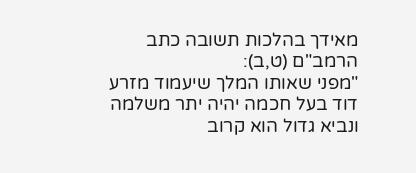מאידך בהלכות תשובה כתב הרמב"ם (ט,ב):
"מפני שאותו המלך שיעמוד מזרע דוד בעל חכמה יהיה יתר משלמה ונביא גדול הוא קרוב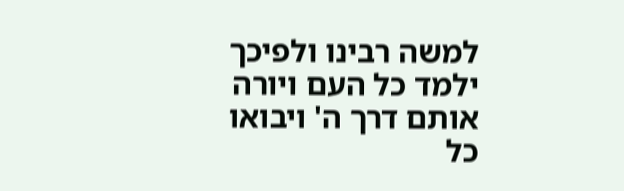למשה רבינו ולפיכך ילמד כל העם ויורה אותם דרך ה' ויבואו כל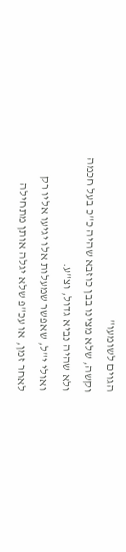הגוים לשומעו"
וקשה, שלא מצינו בבן כוזבא שהיה כ"כ בעל חכמה ולא שהיה נביא גדול, וצ"ע.
ואולי י"ל, שאפשר שמעלות אלו יגיעו אליו רק לאחר זמן, או עכ"פ שלא יגלה אותן מתחילה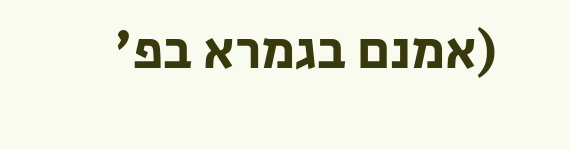(אמנם בגמרא בפ'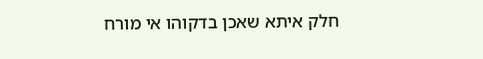חלק איתא שאכן בדקוהו אי מורח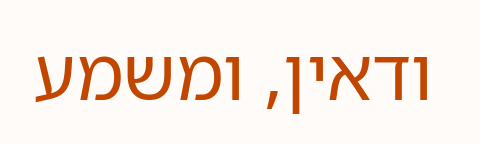ודאין, ומשמע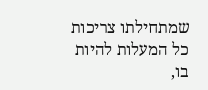שמתחילתו צריכות כל המעלות להיות בו,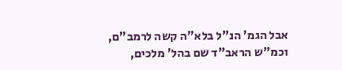אבל הגמ' הנ"ל בלא"ה קשה לרמב"ם, וכמ"ש הראב"ד שם בהל' מלכים,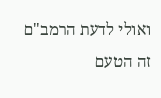ואולי לדעת הרמב"ם זה הטעם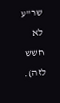שר"ע לא חשש לזה).